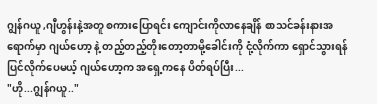ဂျွန်ဂယူ ,ဂျီဟွန်းနဲ့အတူ စကားပြောရင်း ကျောင်းကိုလာနေချိန် စာသင်ခန်းနားအရောက်မှာ ဂျယ်ဟော့ နဲ့ တည့်တည့်တိုးတော့တာမို့ခေါင်းကို ငုံ့လိုက်ကာ ရှောင်သွားရန်ပြင်လိုက်ပေမယ့် ဂျယ်ဟော့က အရှေ့ကနေ ပိတ်ရပ်ပြီး...
"ဟို...ဂျွန်ဂယူ.."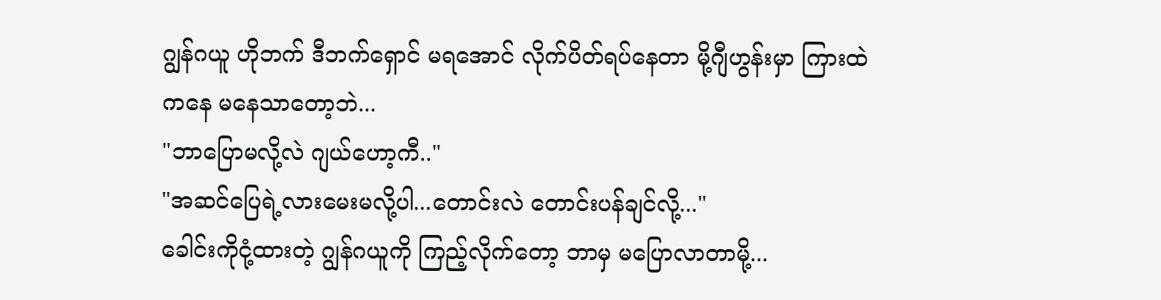ဂျွန်ဂယူ ဟိုဘက် ဒီဘက်ရှောင် မရအောင် လိုက်ပိတ်ရပ်နေတာ မို့ဂျီဟွန်းမှာ ကြားထဲကနေ မနေသာတော့ဘဲ...
"ဘာပြောမလို့လဲ ဂျယ်ဟော့ကီ.."
"အဆင်ပြေရဲ့လားမေးမလို့ပါ...တောင်းလဲ တောင်းပန်ချင်လို့..."
ခေါင်းကိုငုံ့ထားတဲ့ ဂျွန်ဂယူကို ကြည့်လိုက်တော့ ဘာမှ မပြောလာတာမို့...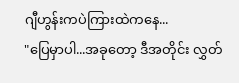ဂျီဟွန်းကပဲကြားထဲကနေ...
"ပြေမှာပါ...အခုတော့ ဒီအတိုင်း လွှတ်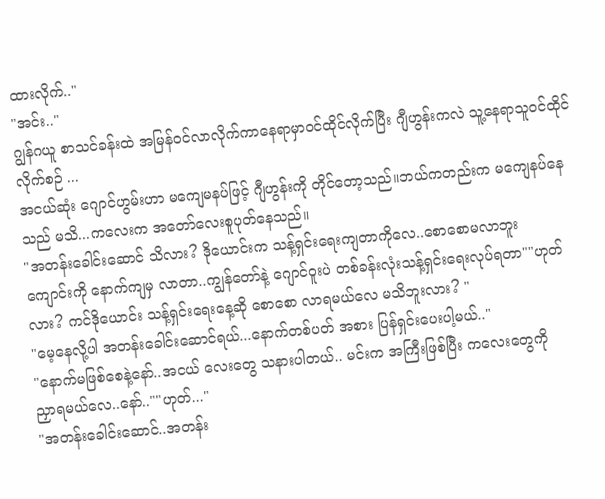ထားလိုက်.."
"အင်း.."
ဂျွန်ဂယူ စာသင်ခန်းထဲ အမြန်၀င်လာလိုက်ကာနေရာမှာဝင်ထိုင်လိုက်ပြီး ဂျီဟွန်းကလဲ သူ့နေရာသူ၀င်ထိုင်လိုက်စဉ် ...
အငယ်ဆုံး ဂျောင်ဟွမ်းဟာ မကျေမနပ်ဖြင့် ဂျီဟွန်းကို တိုင်တော့သည်။ဘယ်ကတည်းက မကျေနပ်နေသည် မသိ...ကလေးက အတော်လေးစူပုတ်နေသည်။
"အတန်းခေါင်းဆောင် သိလား? ဒိုယောင်းက သန့်ရှင်းရေးကျတာကိုလေ..စောစောမလာဘူး
ကျောင်းကို နောက်ကျမှ လာတာ..ကျွန်တော်နဲ့ ဂျောင်ဝူးပဲ တစ်ခန်းလုံးသန့်ရှင်းရေးလုပ်ရတာ""ဟုတ်လား? ကင်ဒိုယောင်း သန့်ရှင်းရေးနေ့ဆို စောစော လာရမယ်လေ မသိဘူးလား? "
"မေ့နေလို့ပါ အတန်းခေါင်းဆောင်ရယ်...နောက်တစ်ပတ် အစား ပြန်ရှင်းပေးပါ့မယ်.."
"နောက်မဖြစ်စေနဲ့နော်..အငယ် လေးတွေ သနားပါတယ်.. မင်းက အကြီးဖြစ်ပြီး ကလေးတွေကို
ညှာရမယ်လေ..နော်..""ဟုတ်..."
"အတန်းခေါင်းဆောင်..အတန်း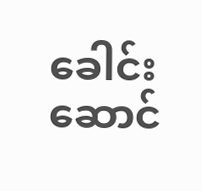ခေါင်းဆောင်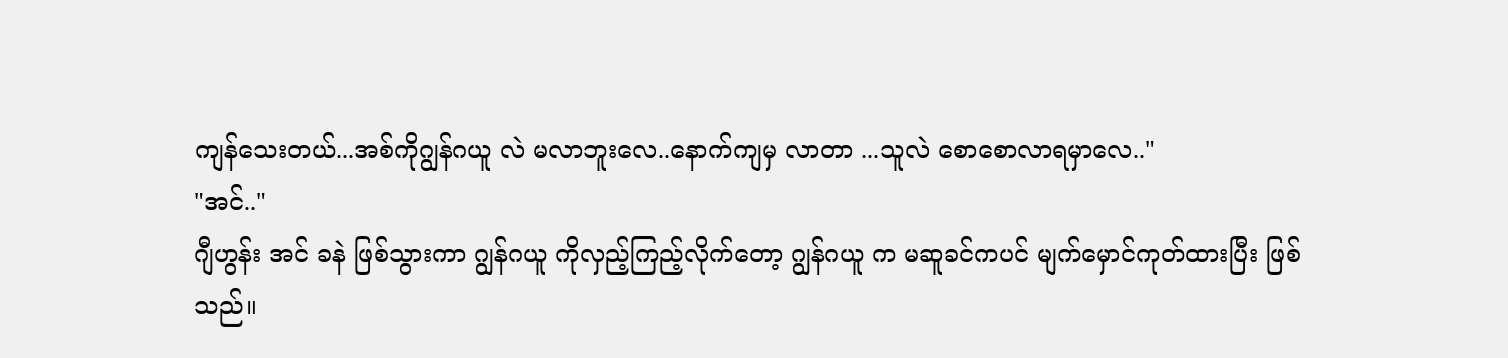ကျန်သေးတယ်...အစ်ကိုဂျွန်ဂယူ လဲ မလာဘူးလေ..နောက်ကျမှ လာတာ ...သူလဲ စောစောလာရမှာလေ.."
"အင်.."
ဂျီဟွန်း အင် ခနဲ ဖြစ်သွားကာ ဂျွန်ဂယူ ကိုလှည့်ကြည့်လိုက်တော့ ဂျွန်ဂယူ က မဆူခင်ကပင် မျက်မှောင်ကုတ်ထားပြီး ဖြစ်သည်။